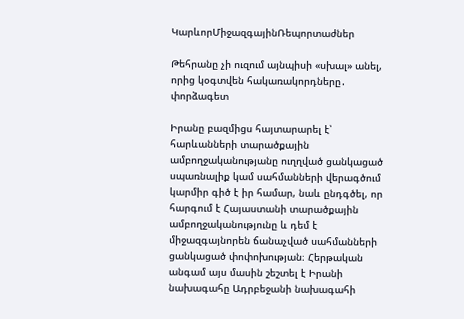ԿարևորՄիջազգայինՌեպորտաժներ

Թեհրանը չի ուզում այնպիսի «սխալ» անել, որից կօգտվեն հակառակորդները․ փորձագետ

Իրանը բազմիցս հայտարարել է՝ հարևանների տարածքային ամբողջականությանը ուղղված ցանկացած սպառնալիք կամ սահմանների վերագծում կարմիր գիծ է իր համար, նաև ընդգծել, որ հարգում է Հայաստանի տարածքային ամբողջականությունը և դեմ է միջազգայնորեն ճանաչված սահմանների ցանկացած փոփոխության։ Հերթական անգամ այս մասին շեշտել է Իրանի նախագահը Ադրբեջանի նախագահի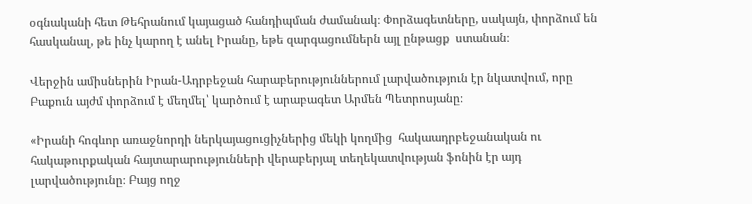օգնականի հետ Թեհրանում կայացած հանդիպման ժամանակ։ Փորձագետները, սակայն, փորձում են հասկանալ, թե ինչ կարող է անել Իրանը, եթե զարգացումներն այլ ընթացք  ստանան։

Վերջին ամիսներին Իրան-Ադրբեջան հարաբերություններում լարվածություն էր նկատվում, որը Բաքուն այժմ փորձում է մեղմել՝ կարծում է արաբագետ Արմեն Պետրոսյանը։

«Իրանի հոգևոր առաջնորդի ներկայացուցիչներից մեկի կողմից  հակաադրբեջանական ու հակաթուրքական հայտարարությունների վերաբերյալ տեղեկատվության ֆոնին էր այդ լարվածությունը։ Բայց ողջ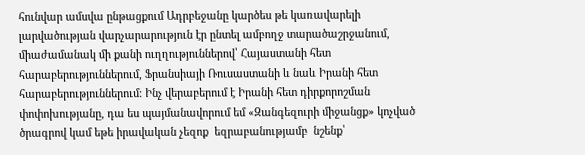հունվար ամսվա ընթացքում Ադրբեջանը կարծես թե կառավարելի լարվածության վարչարարություն էր ընտել ամբողջ տարածաշրջանում, միաժամանակ մի քանի ուղղություններով՝ Հայաստանի հետ հարաբերություններում, Ֆրանսիայի Ռուսաստանի և նաև Իրանի հետ հարաբերություններում։ Ինչ վերաբերում է Իրանի հետ դիրքորոշման փոփոխությանը, դա ես պայմանավորում եմ «Զանգեզուրի միջանցք» կոչված ծրագրով կամ եթե իրավական չեզոք  եզրաբանությամբ  նշենք՝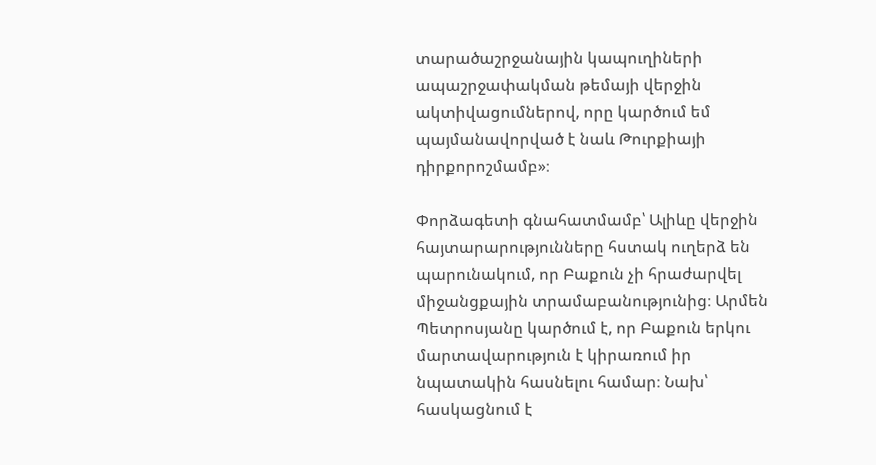տարածաշրջանային կապուղիների ապաշրջափակման թեմայի վերջին ակտիվացումներով, որը կարծում եմ պայմանավորված է նաև Թուրքիայի դիրքորոշմամբ»։

Փորձագետի գնահատմամբ՝ Ալիևը վերջին հայտարարությունները հստակ ուղերձ են պարունակում, որ Բաքուն չի հրաժարվել միջանցքային տրամաբանությունից։ Արմեն Պետրոսյանը կարծում է, որ Բաքուն երկու մարտավարություն է կիրառում իր նպատակին հասնելու համար։ Նախ՝ հասկացնում է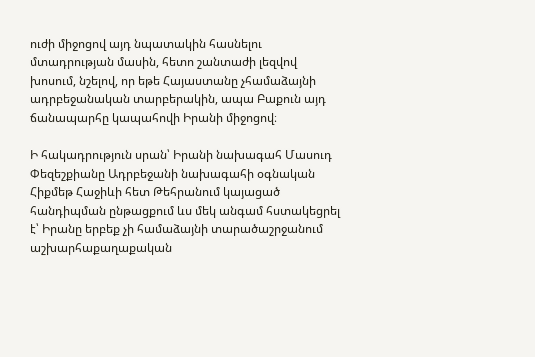ուժի միջոցով այդ նպատակին հասնելու մտադրության մասին, հետո շանտաժի լեզվով խոսում, նշելով, որ եթե Հայաստանը չհամաձայնի ադրբեջանական տարբերակին, ապա Բաքուն այդ ճանապարհը կապահովի Իրանի միջոցով։

Ի հակադրություն սրան՝ Իրանի նախագահ Մասուդ Փեզեշքիանը Ադրբեջանի նախագահի օգնական Հիքմեթ Հաջիևի հետ Թեհրանում կայացած հանդիպման ընթացքում ևս մեկ անգամ հստակեցրել է՝ Իրանը երբեք չի համաձայնի տարածաշրջանում աշխարհաքաղաքական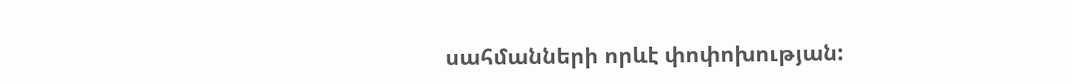սահմանների որևէ փոփոխության: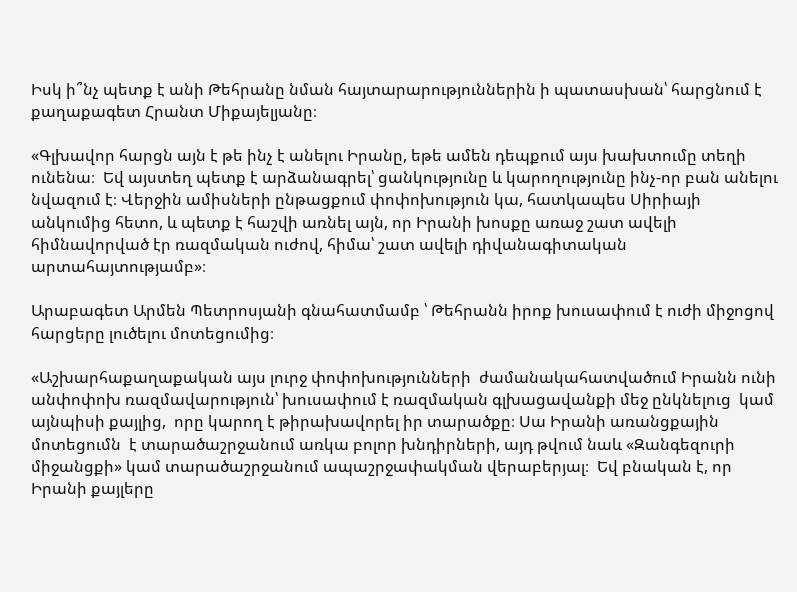Իսկ ի՞նչ պետք է անի Թեհրանը նման հայտարարություններին ի պատասխան՝ հարցնում է քաղաքագետ Հրանտ Միքայելյանը։

«Գլխավոր հարցն այն է թե ինչ է անելու Իրանը, եթե ամեն դեպքում այս խախտումը տեղի ունենա։  Եվ այստեղ պետք է արձանագրել՝ ցանկությունը և կարողությունը ինչ-որ բան անելու նվազում է։ Վերջին ամիսների ընթացքում փոփոխություն կա, հատկապես Սիրիայի անկումից հետո, և պետք է հաշվի առնել այն, որ Իրանի խոսքը առաջ շատ ավելի հիմնավորված էր ռազմական ուժով, հիմա՝ շատ ավելի դիվանագիտական արտահայտությամբ»։

Արաբագետ Արմեն Պետրոսյանի գնահատմամբ ՝ Թեհրանն իրոք խուսափում է ուժի միջոցով հարցերը լուծելու մոտեցումից։

«Աշխարհաքաղաքական այս լուրջ փոփոխությունների  ժամանակահատվածում Իրանն ունի անփոփոխ ռազմավարություն՝ խուսափում է ռազմական գլխացավանքի մեջ ընկնելուց  կամ այնպիսի քայլից,  որը կարող է թիրախավորել իր տարածքը։ Սա Իրանի առանցքային մոտեցումն  է տարածաշրջանում առկա բոլոր խնդիրների, այդ թվում նաև «Զանգեզուրի միջանցքի» կամ տարածաշրջանում ապաշրջափակման վերաբերյալ։  Եվ բնական է, որ Իրանի քայլերը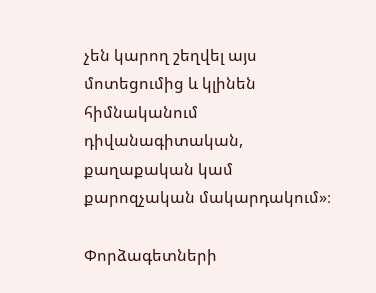չեն կարող շեղվել այս մոտեցումից և կլինեն հիմնականում դիվանագիտական, քաղաքական կամ քարոզչական մակարդակում»։

Փորձագետների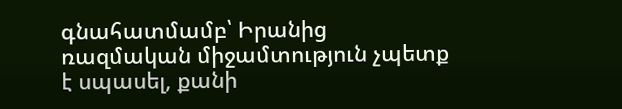գնահատմամբ՝ Իրանից ռազմական միջամտություն չպետք է սպասել, քանի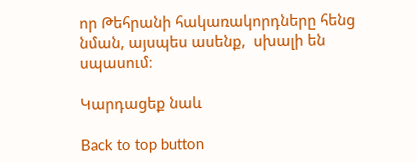որ Թեհրանի հակառակորդները հենց նման, այսպես ասենք,  սխալի են սպասում։

Կարդացեք նաև

Back to top button